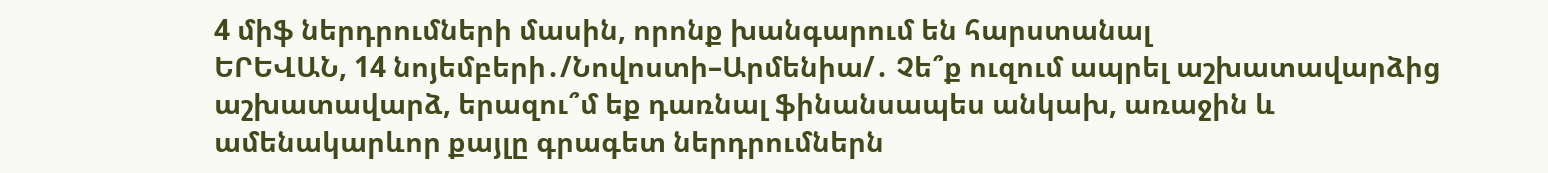4 միֆ ներդրումների մասին, որոնք խանգարում են հարստանալ
ԵՐԵՎԱՆ, 14 նոյեմբերի․/Նովոստի–Արմենիա/․ Չե՞ք ուզում ապրել աշխատավարձից աշխատավարձ, երազու՞մ եք դառնալ ֆինանսապես անկախ, առաջին և ամենակարևոր քայլը գրագետ ներդրումներն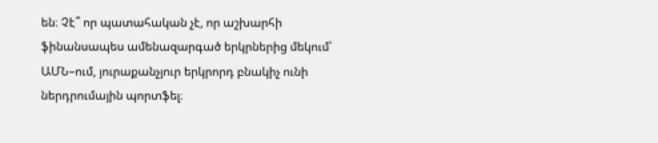են։ Չէ՞ որ պատահական չէ, որ աշխարհի ֆինանսապես ամենազարգած երկրներից մեկում՝ ԱՄՆ–ում, յուրաքանչյուր երկրորդ բնակիչ ունի ներդրումային պորտֆել։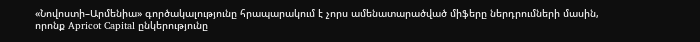«Նովոստի–Արմենիա» գործակալությունը հրապարակում է չորս ամենատարածված միֆերը ներդրումների մասին, որոնք Apricot Capital ընկերությունը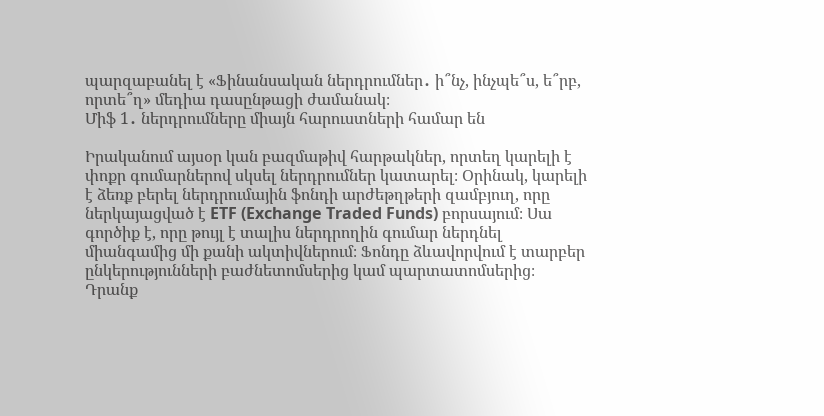պարզաբանել է «Ֆինանսական ներդրումներ․ ի՞նչ, ինչպե՞ս, ե՞րբ, որտե՞ղ» մեդիա դասընթացի ժամանակ։
Միֆ 1․ ներդրումները միայն հարուստների համար են

Իրականում այսօր կան բազմաթիվ հարթակներ, որտեղ կարելի է փոքր գումարներով սկսել ներդրումներ կատարել։ Օրինակ, կարելի է ձեռք բերել ներդրումային ֆոնդի արժեթղթերի զամբյուղ, որը ներկայացված է ETF (Exchange Traded Funds) բորսայում։ Սա գործիք է, որը թույլ է տալիս ներդրողին գումար ներդնել միանգամից մի քանի ակտիվներում։ Ֆոնդը ձևավորվում է տարբեր ընկերությունների բաժնետոմսերից կամ պարտատոմսերից։ Դրանք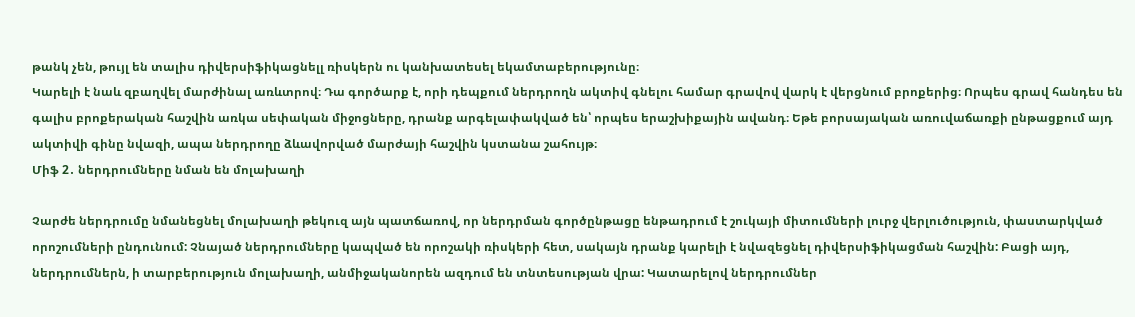թանկ չեն, թույլ են տալիս դիվերսիֆիկացնելլ ռիսկերն ու կանխատեսել եկամտաբերությունը։
Կարելի է նաև զբաղվել մարժինալ առևտրով։ Դա գործարք է, որի դեպքում ներդրողն ակտիվ գնելու համար գրավով վարկ է վերցնում բրոքերից։ Որպես գրավ հանդես են գալիս բրոքերական հաշվին առկա սեփական միջոցները, դրանք արգելափակված են՝ որպես երաշխիքային ավանդ։ Եթե բորսայական առուվաճառքի ընթացքում այդ ակտիվի գինը նվազի, ապա ներդրողը ձևավորված մարժայի հաշվին կստանա շահույթ։
Միֆ 2․ ներդրումները նման են մոլախաղի

Չարժե ներդրումը նմանեցնել մոլախաղի թեկուզ այն պատճառով, որ ներդրման գործընթացը ենթադրում է շուկայի միտումների լուրջ վերլուծություն, փաստարկված որոշումների ընդունում: Չնայած ներդրումները կապված են որոշակի ռիսկերի հետ, սակայն դրանք կարելի է նվազեցնել դիվերսիֆիկացման հաշվին: Բացի այդ, ներդրումներն, ի տարբերություն մոլախաղի, անմիջականորեն ազդում են տնտեսության վրա: Կատարելով ներդրումներ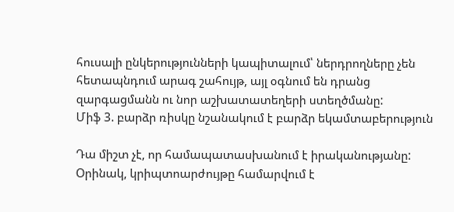հուսալի ընկերությունների կապիտալում՝ ներդրողները չեն հետապնդում արագ շահույթ, այլ օգնում են դրանց զարգացմանն ու նոր աշխատատեղերի ստեղծմանը:
Միֆ 3. բարձր ռիսկը նշանակում է բարձր եկամտաբերություն

Դա միշտ չէ, որ համապատասխանում է իրականությանը: Օրինակ, կրիպտոարժույթը համարվում է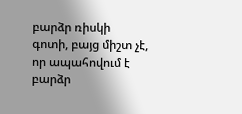բարձր ռիսկի գոտի, բայց միշտ չէ, որ ապահովում է բարձր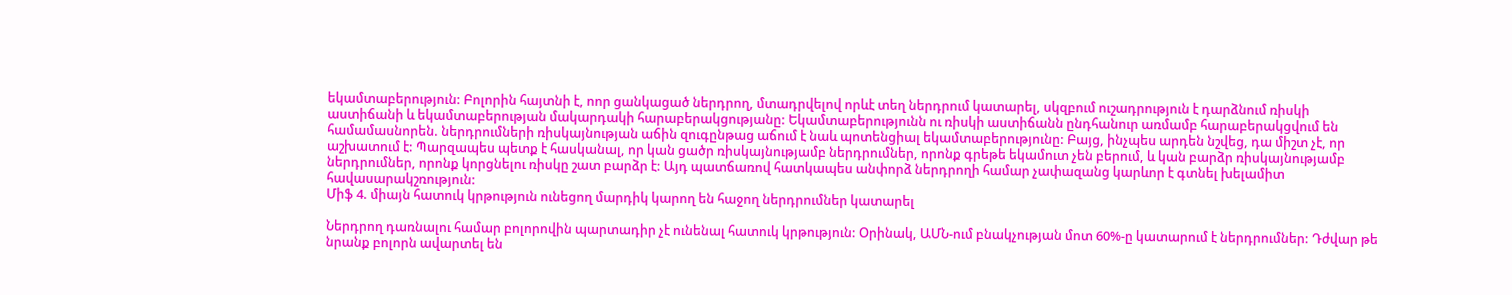եկամտաբերություն: Բոլորին հայտնի է, ոոր ցանկացած ներդրող, մտադրվելով որևէ տեղ ներդրում կատարել, սկզբում ուշադրություն է դարձնում ռիսկի աստիճանի և եկամտաբերության մակարդակի հարաբերակցությանը: Եկամտաբերությունն ու ռիսկի աստիճանն ընդհանուր առմամբ հարաբերակցվում են համամասնորեն. ներդրումների ռիսկայնության աճին զուգընթաց աճում է նաև պոտենցիալ եկամտաբերությունը: Բայց, ինչպես արդեն նշվեց, դա միշտ չէ, որ աշխատում է: Պարզապես պետք է հասկանալ, որ կան ցածր ռիսկայնությամբ ներդրումներ, որոնք գրեթե եկամուտ չեն բերում, և կան բարձր ռիսկայնությամբ ներդրումներ, որոնք կորցնելու ռիսկը շատ բարձր է: Այդ պատճառով հատկապես անփորձ ներդրողի համար չափազանց կարևոր է գտնել խելամիտ հավասարակշռություն:
Միֆ 4. միայն հատուկ կրթություն ունեցող մարդիկ կարող են հաջող ներդրումներ կատարել

Ներդրող դառնալու համար բոլորովին պարտադիր չէ ունենալ հատուկ կրթություն: Օրինակ, ԱՄՆ-ում բնակչության մոտ 60%-ը կատարում է ներդրումներ: Դժվար թե նրանք բոլորն ավարտել են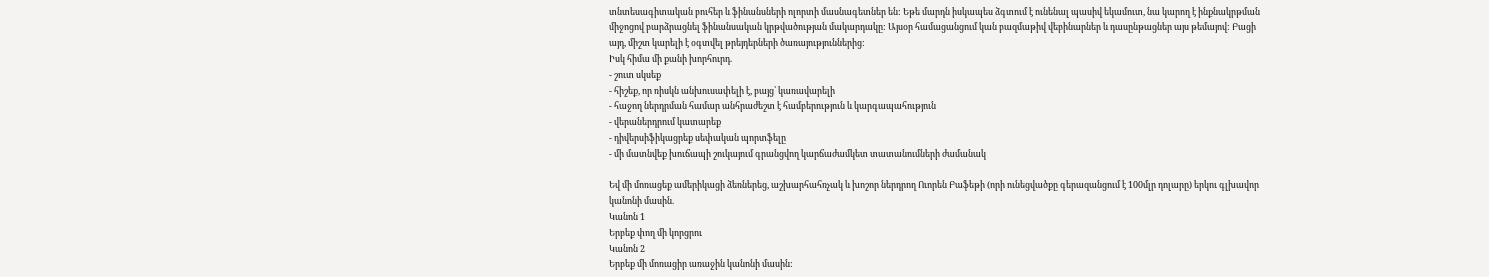տնտեսագիտական բուհեր և ֆինանսների ոլորտի մասնագետներ են: Եթե մարդն իսկապես ձգտում է ունենալ պասիվ եկամուտ, նա կարող է ինքնակրթման միջոցով բարձրացնել ֆինանսական կրթվածության մակարդակը: Այսօր համացանցում կան բազմաթիվ վեբինարներ և դասընթացներ այս թեմայով: Բացի այդ, միշտ կարելի է օգտվել թրեյդերների ծառայություններից:
Իսկ հիմա մի քանի խորհուրդ.
- շուտ սկսեք
- հիշեք, որ ռիսկն անխուսափելի է, բայց՝ կառավարելի
- հաջող ներդրման համար անհրաժեշտ է համբերություն և կարգապահություն
- վերաներդրում կատարեք
- դիվերսիֆիկացրեք սեփական պորտֆելը
- մի մատնվեք խուճապի շուկայում գրանցվող կարճաժամկետ տատանումների ժամանակ

Եվ մի մոռացեք ամերիկացի ձեռներեց, աշխարհահռչակ և խոշոր ներդրող Ուորեն Բաֆեթի (որի ունեցվածքը գերազանցում է 100մլր դոլարը) երկու գլխավոր կանոնի մասին.
Կանոն 1
Երբեք փող մի կորցրու
Կանոն 2
Երբեք մի մոռացիր առաջին կանոնի մասին: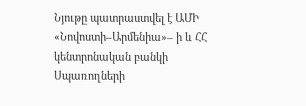Նյութը պատրաստվել է ԱՄԻ «Նովոստի–Արմենիա»– ի և ՀՀ կենտրոնական բանկի Սպառողների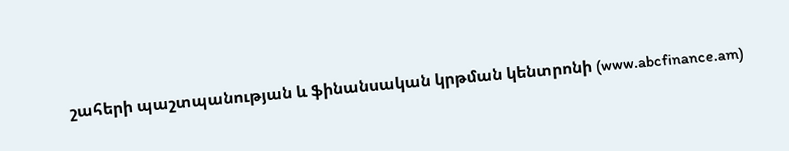շահերի պաշտպանության և ֆինանսական կրթման կենտրոնի (www.abcfinance.am)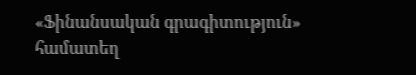«Ֆինանսական գրագիտություն» համատեղ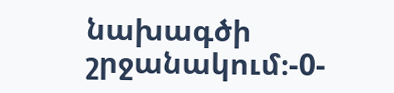նախագծի շրջանակում։-0-